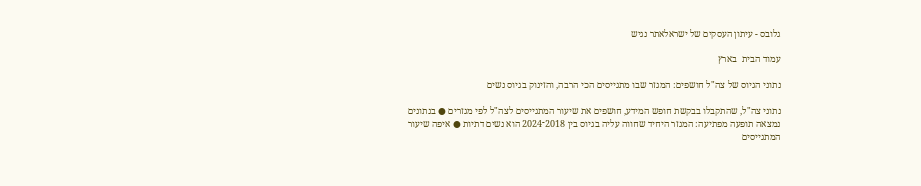גלובס - עיתון העסקים של ישראלאתר נגיש

עמוד הבית  בארץ

נתוני הגיוס של צה"ל חושפים: המגזר שבו מתגייסים הכי הרבה, והזינוק בגיוס נשים

נתוני צה"ל, שהתקבלו בבקשת חופש המידע, חושפים את שיעור המתגייסים לצה"ל לפי מגזרים ● בנתונים נמצאה תופעה מפתיעה: המגזר היחיד שחווה עליה בגיוס בין 2018־2024 הוא נשים דתיות ● איפה שיעור המתגייסים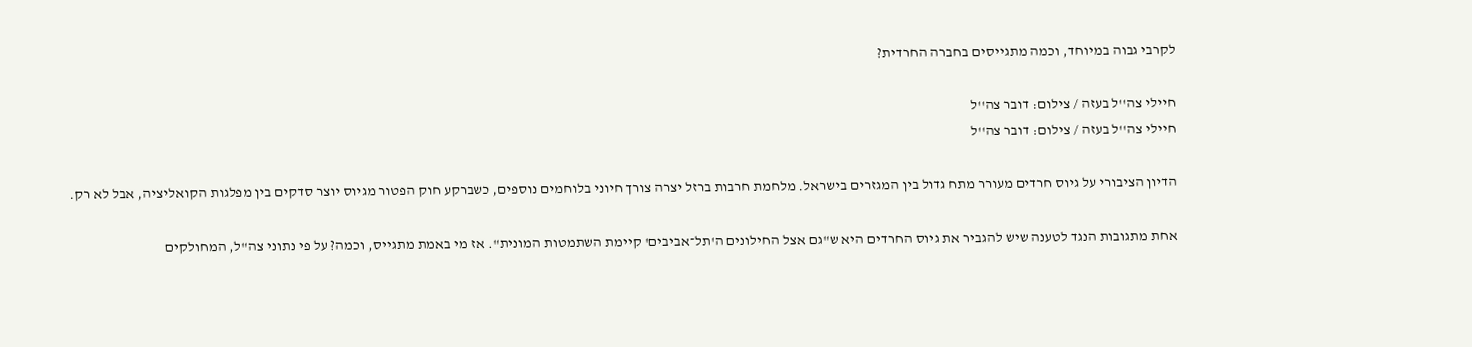לקרבי גבוה במיוחד, וכמה מתגייסים בחברה החרדית?

חיילי צה''ל בעזה / צילום: דובר צה''ל
חיילי צה''ל בעזה / צילום: דובר צה''ל

הדיון הציבורי על גיוס חרדים מעורר מתח גדול בין המגזרים בישראל. מלחמת חרבות ברזל יצרה צורך חיוני בלוחמים נוספים, כשברקע חוק הפטור מגיוס יוצר סדקים בין מפלגות הקואליציה, אבל לא רק.

אחת מתגובות הנגד לטענה שיש להגביר את גיוס החרדים היא ש"גם אצל החילונים ה'תל־אביבים' קיימת השתמטות המונית". אז מי באמת מתגייס, וכמה? על פי נתוני צה"ל, המחולקים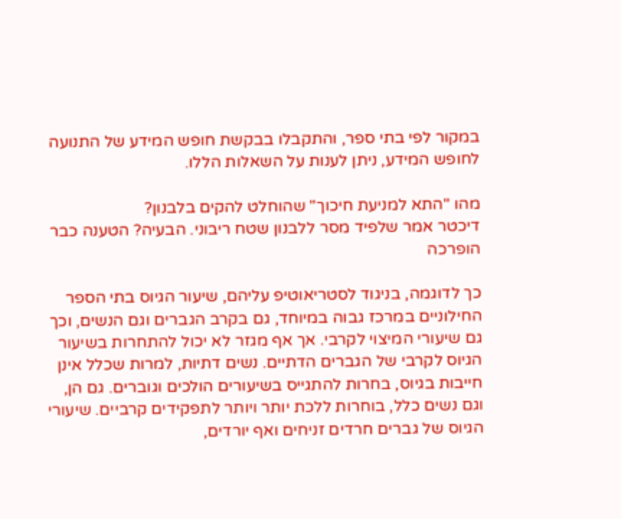במקור לפי בתי ספר, והתקבלו בבקשת חופש המידע של התנועה לחופש המידע, ניתן לענות על השאלות הללו.

מהו "התא למניעת חיכוך" שהוחלט להקים בלבנון?
דיכטר אמר שלפיד מסר ללבנון שטח ריבוני. הבעיה? הטענה כבר הופרכה

כך לדוגמה, בניגוד לסטריאוטיפ עליהם, שיעור הגיוס בתי הספר החילוניים במרכז גבוה במיוחד, גם בקרב הגברים וגם הנשים, וכך גם שיעורי המיצוי לקרבי. אך אף מגזר לא יכול להתחרות בשיעור הגיוס לקרבי של הגברים הדתיים. נשים דתיות, למרות שכלל אינן חייבות בגיוס, בחרות להתגייס בשיעורים הולכים וגוברים. גם הן, וגם נשים כלל, בוחרות ללכת יותר ויותר לתפקידים קרביים. שיעורי הגיוס של גברים חרדים זניחים ואף יורדים,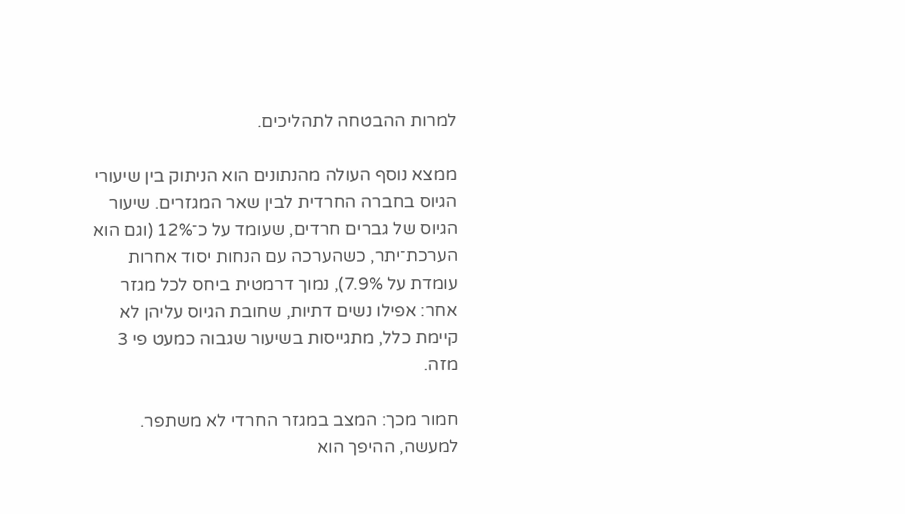למרות ההבטחה לתהליכים.

ממצא נוסף העולה מהנתונים הוא הניתוק בין שיעורי הגיוס בחברה החרדית לבין שאר המגזרים. שיעור הגיוס של גברים חרדים, שעומד על כ־12% (וגם הוא הערכת־יתר, כשהערכה עם הנחות יסוד אחרות עומדת על 7.9%), נמוך דרמטית ביחס לכל מגזר אחר: אפילו נשים דתיות, שחובת הגיוס עליהן לא קיימת כלל, מתגייסות בשיעור שגבוה כמעט פי 3 מזה.

חמור מכך: המצב במגזר החרדי לא משתפר. למעשה, ההיפך הוא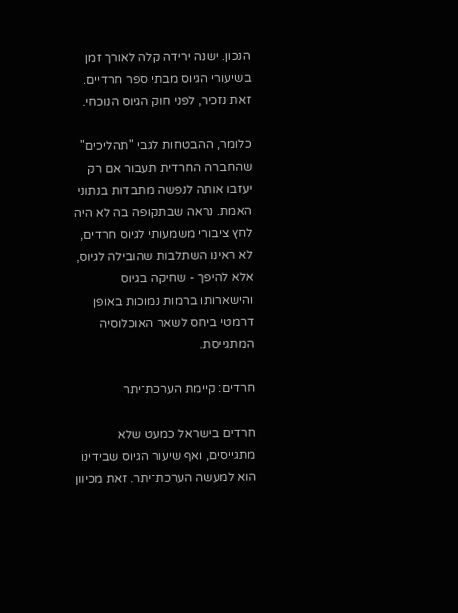הנכון. ישנה ירידה קלה לאורך זמן בשיעורי הגיוס מבתי ספר חרדיים. זאת נזכיר, לפני חוק הגיוס הנוכחי.

כלומר, ההבטחות לגבי "תהליכים" שהחברה החרדית תעבור אם רק יעזבו אותה לנפשה מתבדות בנתוני האמת. נראה שבתקופה בה לא היה לחץ ציבורי משמעותי לגיוס חרדים, לא ראינו השתלבות שהובילה לגיוס, אלא להיפך - שחיקה בגיוס והישארותו ברמות נמוכות באופן דרמטי ביחס לשאר האוכלוסיה המתגייסת.

חרדים: קיימת הערכת־יתר

חרדים בישראל כמעט שלא מתגייסים, ואף שיעור הגיוס שבידינו הוא למעשה הערכת־יתר. זאת מכיוון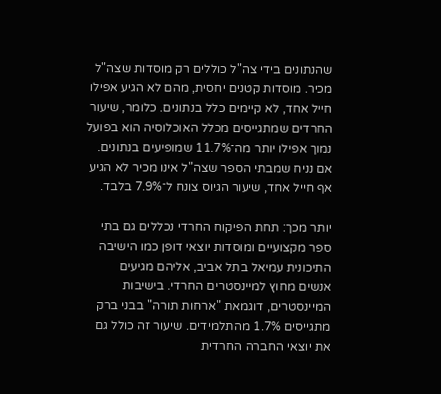שהנתונים בידי צה"ל כוללים רק מוסדות שצה"ל מכיר. מוסדות קטנים יחסית, מהם לא הגיע אפילו חייל אחד, לא קיימים כלל בנתונים. כלומר, שיעור החרדים שמתגייסים מכלל האוכלוסיה הוא בפועל נמוך אפילו יותר מה־11.7% שמופיעים בנתונים. אם נניח שמבתי הספר שצה"ל אינו מכיר לא הגיע אף חייל אחד, שיעור הגיוס צונח ל־7.9% בלבד.

יותר מכך: תחת הפיקוח החרדי נכללים גם בתי ספר מקצועיים ומוסדות יוצאי דופן כמו הישיבה התיכונית עמיאל בתל אביב, אליהם מגיעים אנשים מחוץ למיינסטרים החרדי. בישיבות המיינסטרים, דוגמאת "ארחות תורה" בבני ברק מתגייסים 1.7% מהתלמידים. שיעור זה כולל גם את יוצאי החברה החרדית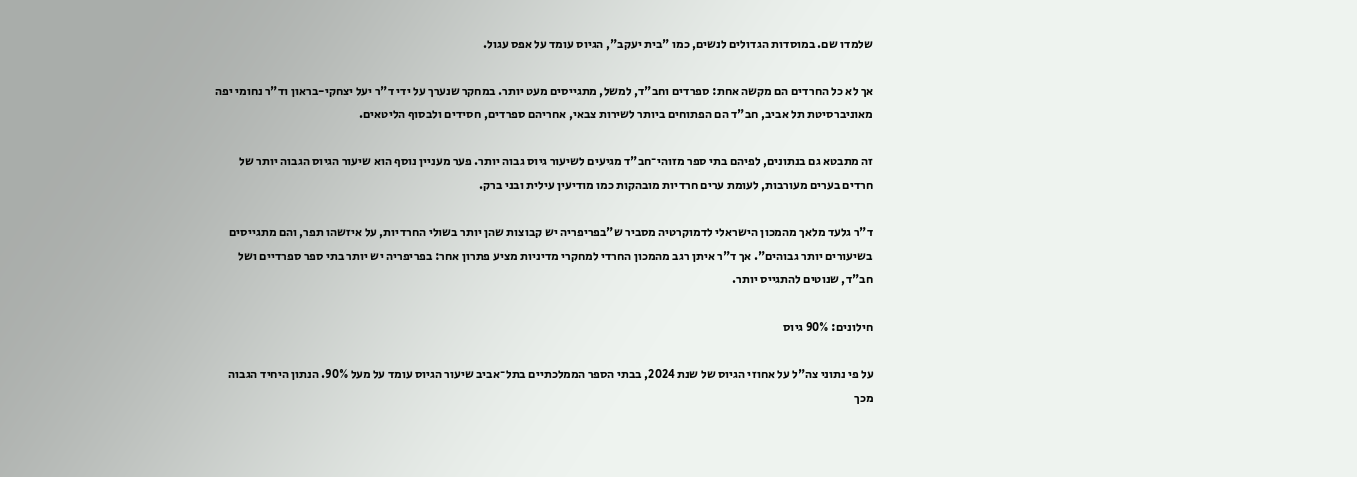שלמדו שם. במוסדות הגדולים לנשים, כמו "בית יעקב", הגיוס עומד על אפס עגול.

אך לא כל החרדים הם מקשה אחת: ספרדים וחב"ד, למשל, מתגייסים מעט יותר. במחקר שנערך על ידי ד"ר יעל יצחקי-בראון וד"ר נחומי יפה מאוניברסיטת תל אביב, חב"ד הם הפתוחים ביותר לשירות צבאי, אחריהם ספרדים, חסידים ולבסוף הליטאים.

זה מתבטא גם בנתונים, לפיהם בתי ספר מזוהי־חב"ד מגיעים לשיעור גיוס גבוה יותר. פער מעניין נוסף הוא שיעור הגיוס הגבוה יותר של חרדים בערים מעורבות, לעומת ערים חרדיות מובהקות כמו מודיעין עילית ובני ברק.

ד"ר גלעד מלאך מהמכון הישראלי לדמוקרטיה מסביר ש"בפריפריה יש קבוצות שהן יותר בשולי החרדיות, על איזשהו תפר, והם מתגייסים בשיעורים יותר גבוהים". אך ד"ר איתן רגב מהמכון החרדי למחקרי מדיניות מציע פתרון אחר: בפריפריה יש יותר בתי ספר ספרדיים ושל חב"ד, שנוטים להתגייס יותר.

חילונים: 90% גיוס

על פי נתוני צה"ל על אחוזי הגיוס של שנת 2024, בבתי הספר הממלכתיים בתל־אביב שיעור הגיוס עומד על מעל 90%. הנתון היחיד הגבוה מכך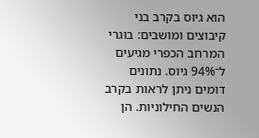הוא גיוס בקרב בני קיבוצים ומושבים: בוגרי המרחב הכפרי מגיעים ל־94% גיוס. נתונים דומים ניתן לראות בקרב הנשים החילוניות. הן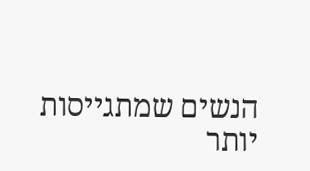הנשים שמתגייסות יותר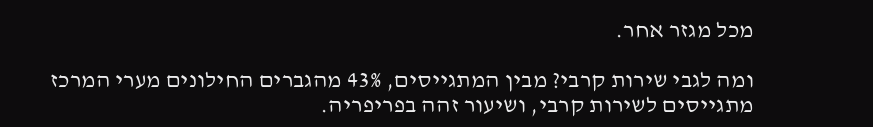מכל מגזר אחר.

ומה לגבי שירות קרבי? מבין המתגייסים, 43% מהגברים החילונים מערי המרכז מתגייסים לשירות קרבי, ושיעור זהה בפריפריה.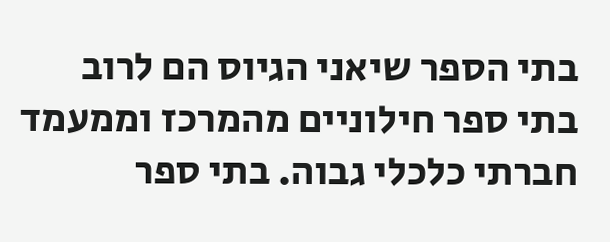בתי הספר שיאני הגיוס הם לרוב בתי ספר חילוניים מהמרכז וממעמד חברתי כלכלי גבוה. בתי ספר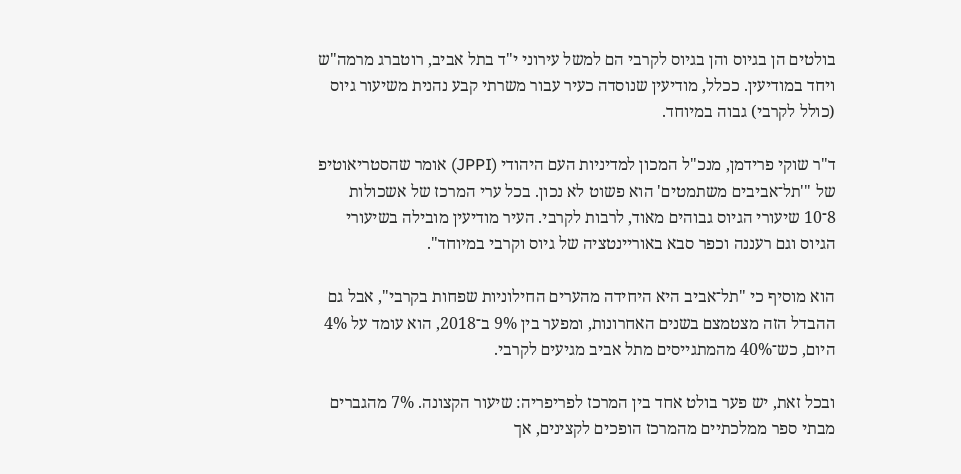בולטים הן בגיוס והן בגיוס לקרבי הם למשל עירוני י"ד בתל אביב, רוטברג מרמה"ש ויחד במודיעין. ככלל, מודיעין שנוסדה כעיר עבור משרתי קבע נהנית משיעור גיוס (כולל לקרבי) גבוה במיוחד.

ד"ר שוקי פרידמן, מנכ"ל המכון למדיניות העם היהודי (JPPI) אומר שהסטריאוטיפ של "'תל־אביבים משתמטים' הוא פשוט לא נכון. בכל ערי המרכז של אשכולות 8־10 שיעורי הגיוס גבוהים מאוד, לרבות לקרבי. העיר מודיעין מובילה בשיעורי הגיוס וגם רעננה וכפר סבא באוריינטציה של גיוס וקרבי במיוחד".

הוא מוסיף כי "תל־אביב היא היחידה מהערים החילוניות שפחות בקרבי", אבל גם ההבדל הזה מצטמצם בשנים האחרונות, ומפער בין 9% ב־2018, הוא עומד על 4% היום, כש־40% מהמתגייסים מתל אביב מגיעים לקרבי.

ובכל זאת, יש פער בולט אחד בין המרכז לפריפריה: שיעור הקצונה. 7% מהגברים מבתי ספר ממלכתיים מהמרכז הופכים לקצינים, אך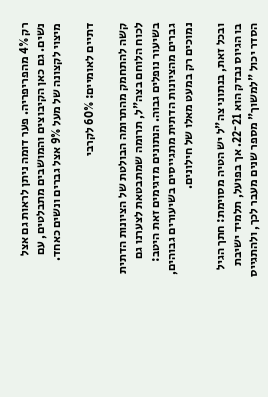רק 4% מהפריפריה. פער דומה ניתן לראות גם אצל נשים. גם כאן הקיבוצים והמושבים מתבלטים, עם מיצוי לקצונה של מעל 9% אצל גברים ונשים כאחד.

דתיים לאומיים: 60% לקרבי

קשה להתחמק מהתרומה הבולטת של הציונות הדתית לכוח הלוחם בצה"ל, תרומה שמתבטאת לצערנו גם בשיעור נופלים גבוה. הנתונים מדגימים זאת היטב: גברים מהציונות הדתית מתגייסים בשיעורים גבוהים, נמוכים רק במעט מאלו של חילונים.

ובכל זאת, בנתוני צה"ל יש הטיה מסוימת: חתך הגיל בו הגיוס נבדק הוא 21־22. אך בפועל, תלמיד ישיבת הסדר יכול "למשוך" מספר שנים מעבר לכך, ולהתגייס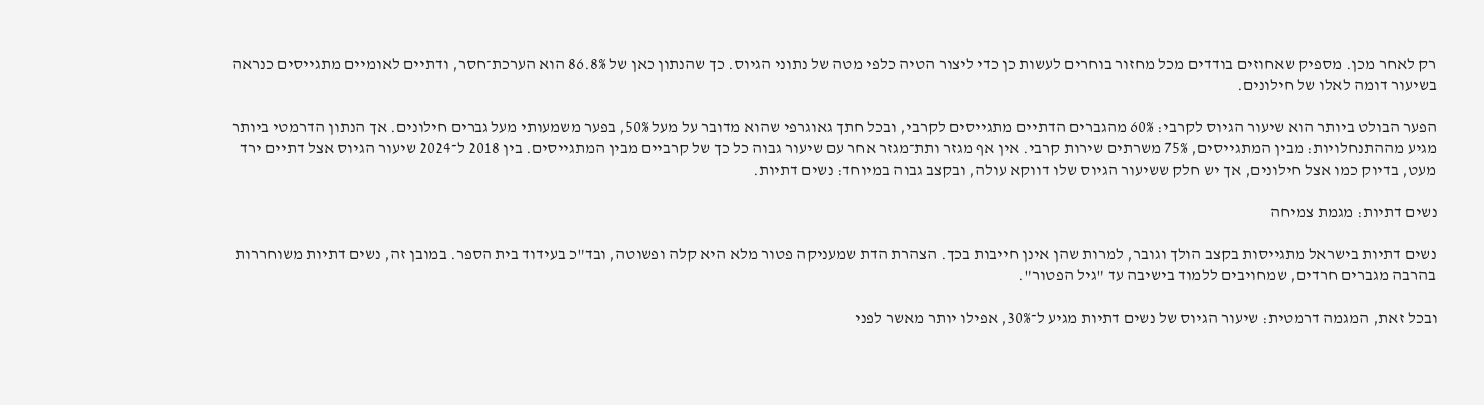רק לאחר מכן. מספיק שאחוזים בודדים מכל מחזור בוחרים לעשות כן כדי ליצור הטיה כלפי מטה של נתוני הגיוס. כך שהנתון כאן של 86.8% הוא הערכת־חסר, ודתיים לאומיים מתגייסים כנראה בשיעור דומה לאלו של חילונים.

הפער הבולט ביותר הוא שיעור הגיוס לקרבי: 60% מהגברים הדתיים מתגייסים לקרבי, ובכל חתך גאוגרפי שהוא מדובר על מעל 50%, בפער משמעותי מעל גברים חילונים. אך הנתון הדרמטי ביותר מגיע מההתנחלויות: מבין המתגייסים, 75% משרתים שירות קרבי. אין אף מגזר ותת־מגזר אחר עם שיעור גבוה כל כך של קרביים מבין המתגייסים. בין 2018 ל־2024 שיעור הגיוס אצל דתיים ירד מעט, בדיוק כמו אצל חילונים, אך יש חלק ששיעור הגיוס שלו דווקא עולה, ובקצב גבוה במיוחד: נשים דתיות.

נשים דתיות: מגמת צמיחה

נשים דתיות בישראל מתגייסות בקצב הולך וגובר, למרות שהן אינן חייבות בכך. הצהרת הדת שמעניקה פטור מלא היא קלה ופשוטה, ובד"כ בעידוד בית הספר. במובן זה, נשים דתיות משוחררות בהרבה מגברים חרדים, שמחויבים ללמוד בישיבה עד "גיל הפטור".

ובכל זאת, המגמה דרמטית: שיעור הגיוס של נשים דתיות מגיע ל־30%, אפילו יותר מאשר לפני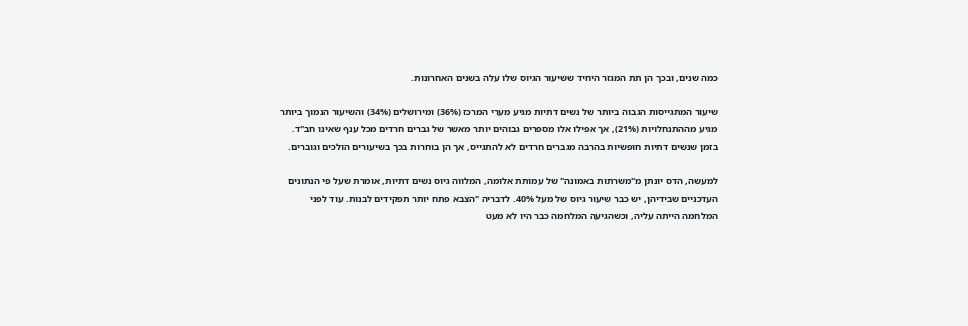כמה שנים, ובכך הן תת המגזר היחיד ששיעור הגיוס שלו עלה בשנים האחרונות.

שיעור המתגייסות הגבוה ביותר של נשים דתיות מגיע מערי המרכז (36%) ומירושלים (34%) והשיעור הנמוך ביותר מגיע מההתנחלויות (21%), אך אפילו אלו מספרים גבוהים יותר מאשר של גברים חרדים מכל ענף שאינו חב"ד. בזמן שנשים דתיות חופשיות בהרבה מגברים חרדים לא להתגייס, אך הן בוחרות בכך בשיעורים הולכים וגוברים.

למעשה, הדס יונתן מ"משרתות באמונה" של עמותת אלומה, המלווה גיוס נשים דתיות, אומרת שעל פי הנתונים העדכניים שבידיהן, יש כבר שיעור גיוס של מעל 40%. לדבריה "הצבא פתח יותר תפקידים לבנות. עוד לפני המלחמה הייתה עליה, וכשהגיעה המלחמה כבר היו לא מעט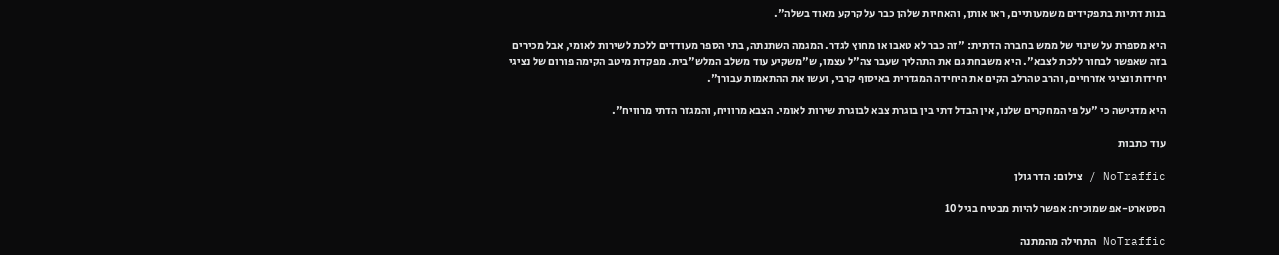בנות דתיות בתפקידים משמעותיים, ראו אותן, והאחיות שלהן כבר על קרקע מאוד בשלה".

היא מספרת על שינוי של ממש בחברה הדתית: "זה כבר לא טאבו או מחוץ לגדר. המגמה השתנתה, בתי הספר מעודדים ללכת לשירות לאומי, אבל מכירים בזה שאפשר לבחור ללכת לצבא". היא משבחת גם את התהליך שעבר צה"ל עצמו, ש"משקיע עוד משלב המלש"בית. מפקדת מיטב הקימה פורום של נציגי יחידות ונציגי אזרחיים, והרב טהרלב הקים את היחידה המגדרית באיסוף קרבי, ועשו את ההתאמות עבורן".

היא מדגישה כי "על פי המחקרים שלנו, אין הבדל דתי בין בוגרת צבא לבוגרת שירות לאומי. הצבא מרוויח, והמגזר הדתי מרוויח".

עוד כתבות

NoTraffic / צילום: הדר גולן

הסטארט-אפ שמוכיח: אפשר להיות מבטיח בגיל 10

NoTraffic התחילה מהמתנה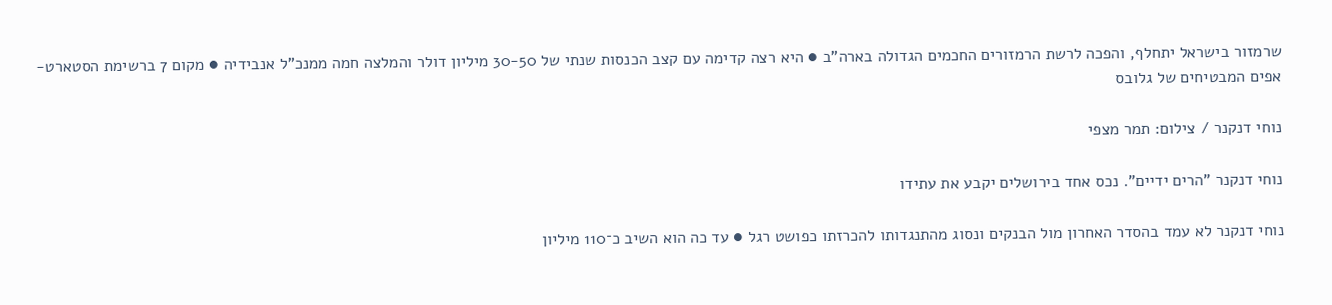שרמזור בישראל יתחלף, והפכה לרשת הרמזורים החכמים הגדולה בארה"ב ● היא רצה קדימה עם קצב הכנסות שנתי של 30-50 מיליון דולר והמלצה חמה ממנכ"ל אנבידיה ● מקום 7 ברשימת הסטארט-אפים המבטיחים של גלובס

נוחי דנקנר / צילום: תמר מצפי

נוחי דנקנר "הרים ידיים". נכס אחד בירושלים יקבע את עתידו

נוחי דנקנר לא עמד בהסדר האחרון מול הבנקים ונסוג מהתנגדותו להכרזתו כפושט רגל ● עד כה הוא השיב כ־110 מיליון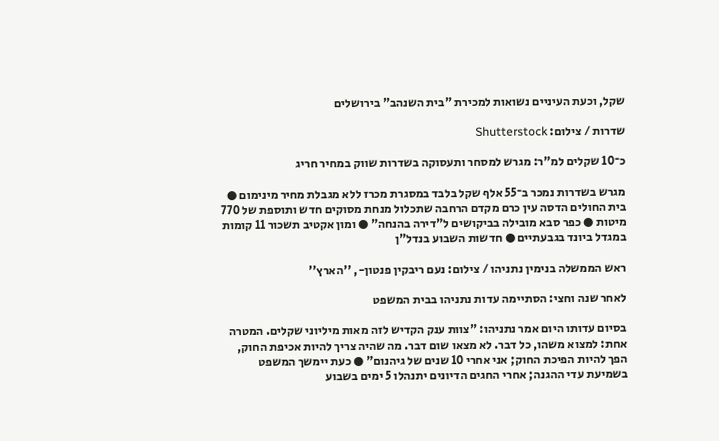שקל, וכעת העיניים נשואות למכירת "בית השנהב" בירושלים

שדרות / צילום: Shutterstock

כ־10 שקלים למ"ר: מגרש למסחר ותעסוקה בשדרות שווק במחיר חריג

מגרש בשדרות נמכר ב־55 אלף שקל בלבד במסגרת מכרז ללא מגבלת מחיר מינימום ● בית החולים הדסה עין כרם מקדם הרחבה שתכלול מנחת מסוקים חדש ותוספת של 770 מיטות ● כפר סבא מובילה בביקושים ל"דירה בהנחה" ● ומון אקטיב תשכור 11 קומות במגדל ביונד בגבעתיים ● חדשות השבוע בנדל"ן

ראש הממשלה בנימין נתניהו / צילום: נעם ריבקין פנטון-, ''הארץ''

לאחר שנה וחצי: הסתיימה עדות נתניהו בבית המשפט

בסיום עדותו היום אמר נתניהו: "צוות ענק הקדיש לזה מאות מיליוני שקלים. המטרה אחת: למצוא משהו, כל דבר. לא מצאו שום דבר. מה שהיה צריך להיות אכיפת החוק, הפך להיות הפיכת החוק; אני אחרי 10 שנים של גיהנום" ● כעת יימשך המשפט בשמיעת עדי ההגנה; אחרי החגים הדיונים יתנהלו 5 ימים בשבוע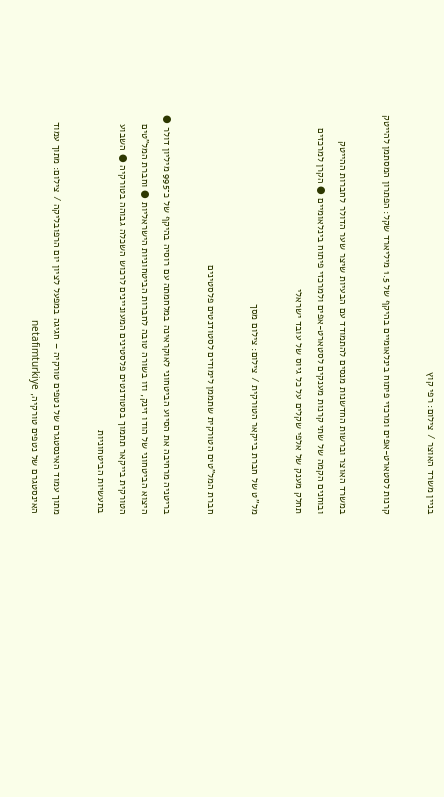בניין משרד האוצר / צילום: רפי קוץ

קרנות לסטארט-אפים ומרכזי פיתוח בינלאומיים בהיקף של 1.5 מיליארד שקל: הפתרון המסתמן להייטק

במשרד האוצר וברשות החדשנות מנסים להתמודד עם הבעיות שיצר שער הדולר לחברות ההייטק ובוחנים הקמה של שתי קרנות מענקים לסטארט-אפים ולמרכזי פיתוח בינלאומיים ● הקרן למרכזים תחלק מענק של אלפי שקלים על כל גיוס של עובד ישראלי

מל''ט של חברת בייקאר הטורקית / צילום: צילום מסך

חברת המל"טים הטורקית שתממן לימודים לסטודנטים פלסטינים

בריטניה מרחיבה את הסיוע הביטחוני לאוקראינה במלחמתה עם רוסיה בהיקף של כ־995 מיליון דולר ● היצוא הביטחוני של הודו זינק, וזו בשורה טובה לחברות הביטחוניות הישראליות ● וחברת המל"טים הטורקית בייקאר תתמוך בסטודנטים פלסטינים המעוניינים לרכוש השכלה גבוהה בטורקיה ● השבוע בתעשיות הביטחוניות

מתוך עמוד האינסטגרם של נטפים טורקיה – חגיגה במפעל לציון יום הרפובליקה / צילום: מתוך עמוד האינסטגרם של נטפים טורקיה, netafimturkiye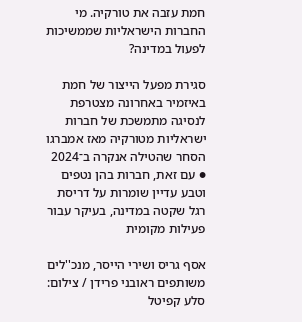חמת עזבה את טורקיה. מי החברות הישראליות שממשיכות לפעול במדינה?

סגירת מפעל הייצור של חמת באיזמיר באחרונה מצטרפת לנסיגה מתמשכת של חברות ישראליות מטורקיה מאז אמברגו הסחר שהטילה אנקרה ב־2024 ● עם זאת, חברות בהן נטפים וטבע עדיין שומרות על דריסת רגל שקטה במדינה, בעיקר עבור פעילות מקומית

אסף גריס ושירי הייסר, מנכ''לים משותפים ראובני פרידן / צילום: סלע קפיטל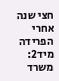חצי שנה אחרי הפרידה מיד2: משרד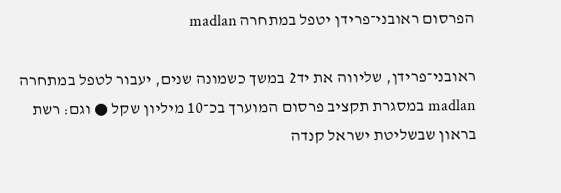הפרסום ראובני־פרידן יטפל במתחרה madlan

ראובני־פרידן, שליווה את יד2 במשך כשמונה שנים, יעבור לטפל במתחרה madlan במסגרת תקציב פרסום המוערך בכ־10 מיליון שקל ● וגם: רשת בראון שבשליטת ישראל קנדה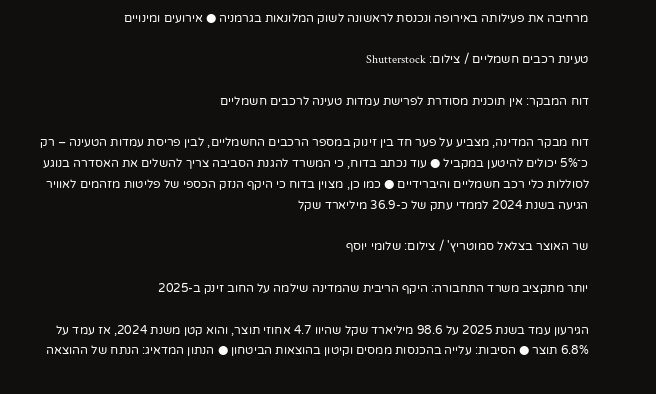מרחיבה את פעילותה באירופה ונכנסת לראשונה לשוק המלונאות בגרמניה ● אירועים ומינויים

טעינת רכבים חשמליים / צילום: Shutterstock

דוח המבקר: אין תוכנית מסודרת לפרישת עמדות טעינה לרכבים חשמליים

דוח מבקר המדינה, מצביע על פער חד בין זינוק במספר הרכבים החשמליים, לבין פריסת עמדות הטעינה – רק כ־5% יכולים להיטען במקביל ● עוד נכתב בדוח, כי המשרד להגנת הסביבה צריך להשלים את האסדרה בנוגע לסוללות כלי רכב חשמליים והיברידיים ● כמו כן, מצוין בדוח כי היקף הנזק הכספי של פליטות מזהמים לאוויר הגיעה בשנת 2024 לממדי עתק של כ-36.9 מיליארד שקל

שר האוצר בצלאל סמוטריץ' / צילום: שלומי יוסף

יותר מתקציב משרד התחבורה: היקף הריבית שהמדינה שילמה על החוב זינק ב-2025

הגירעון עמד בשנת 2025 על 98.6 מיליארד שקל שהיוו 4.7 אחוזי תוצר, והוא קטן משנת 2024, אז עמד על 6.8% תוצר ● הסיבות: עלייה בהכנסות ממסים וקיטון בהוצאות הביטחון ● הנתון המדאיג: הנתח של ההוצאה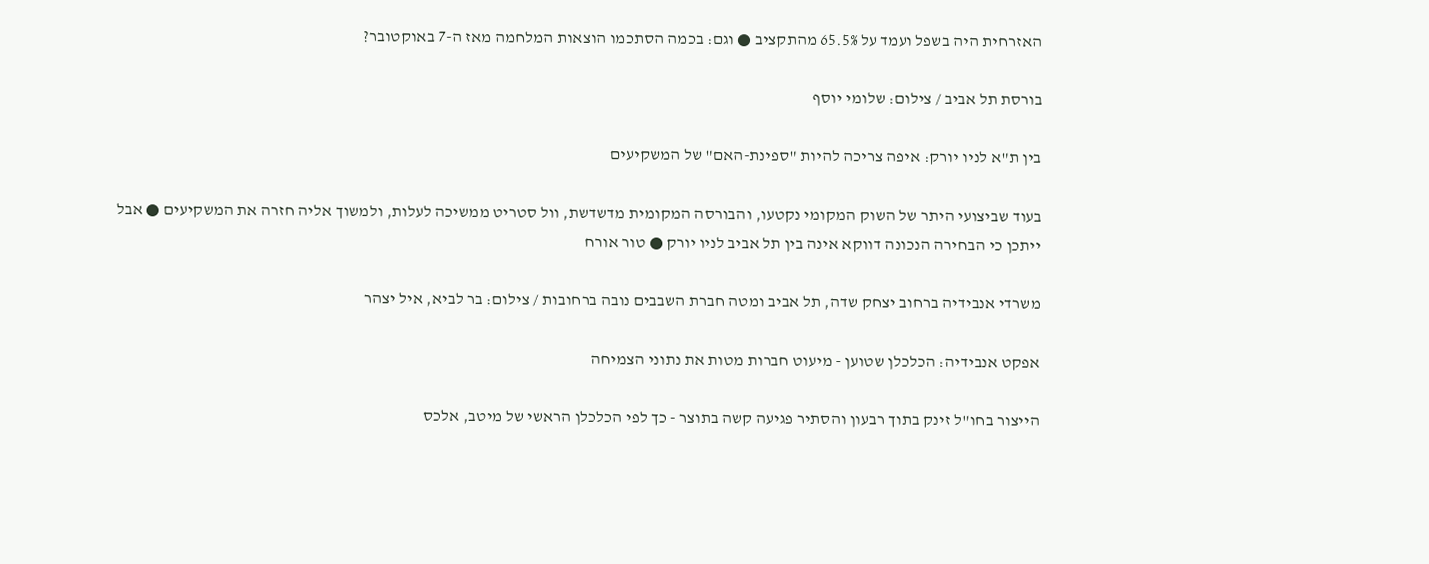האזרחית היה בשפל ועמד על 65.5% מהתקציב ● וגם: בכמה הסתכמו הוצאות המלחמה מאז ה-7 באוקטובר?

בורסת תל אביב / צילום: שלומי יוסף

בין ת"א לניו יורק: איפה צריכה להיות "ספינת-האם" של המשקיעים

בעוד שביצועי היתר של השוק המקומי נקטעו, והבורסה המקומית מדשדשת, וול סטריט ממשיכה לעלות, ולמשוך אליה חזרה את המשקיעים ● אבל ייתכן כי הבחירה הנכונה דווקא אינה בין תל אביב לניו יורק ● טור אורח

משרדי אנבידיה ברחוב יצחק שדה, תל אביב ומטה חברת השבבים נובה ברחובות / צילום: בר לביא, איל יצהר

אפקט אנבידיה: הכלכלן שטוען - מיעוט חברות מטות את נתוני הצמיחה

הייצור בחו"ל זינק בתוך רבעון והסתיר פגיעה קשה בתוצר - כך לפי הכלכלן הראשי של מיטב, אלכס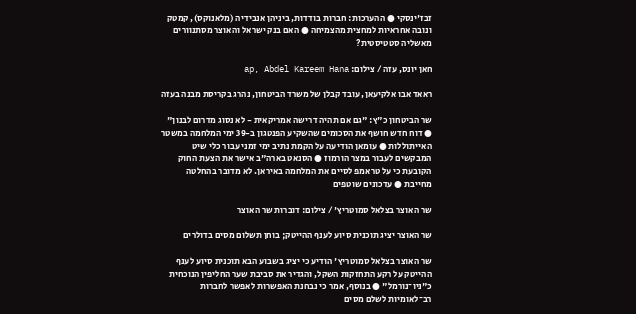זבז'ינסקי ● ההערכות: חברות בודדות, ביניהן אנבידיה (מלאנוקס), קמטק ונובה אחראיות למחצית מהצמיחה ● האם בנק ישראל והאוצר מסתנוורים מאשליה סטטיסטית?

חאן יונס, עזה / צילום: ap, Abdel Kareem Hana

ראאד אבו אלקיעאן, עובד קבלן של משרד הביטחון, נהרג בקריסת מבנה בעזה

שר הביטחון כ"ץ: "גם אם תהיה דרישה אמריקאית - לא נסוג מדרום לבנון" ● דוח חדש חושף את הסכומים שהשקיע הפנטגון ב-39 ימי המלחמה במשטר האייתוללות ● עומאן הודיעה על הקמת נתיב ימי זמני עבור כלי שיט המבקשים לעבור במצר הורמוז ● הסנאט בארה"ב אישר את הצעת החוק הקובעת כי על טראמפ לסיים את המלחמה באיראן. לא מדובר בהחלטה מחייבת ● עדכונים שוטפים

שר האוצר בצלאל סמוטריץ' / צילום: דוברות שר האוצר

שר האוצר יציג תוכנית סיוע לענף ההייטק; בוחן תשלום מסים בדולרים

שר האוצר בצלאל סמוטריץ' הודיע כי יציג בשבוע הבא תוכנית סיוע לענף ההייטק על רקע התחזקות השקל, והגדיר את סביבת שער החליפין הנוכחית כ"ניו־נורמל" ● בנוסף, אמר כי נבחנת האפשרות לאפשר לחברות רב־לאומיות לשלם מסים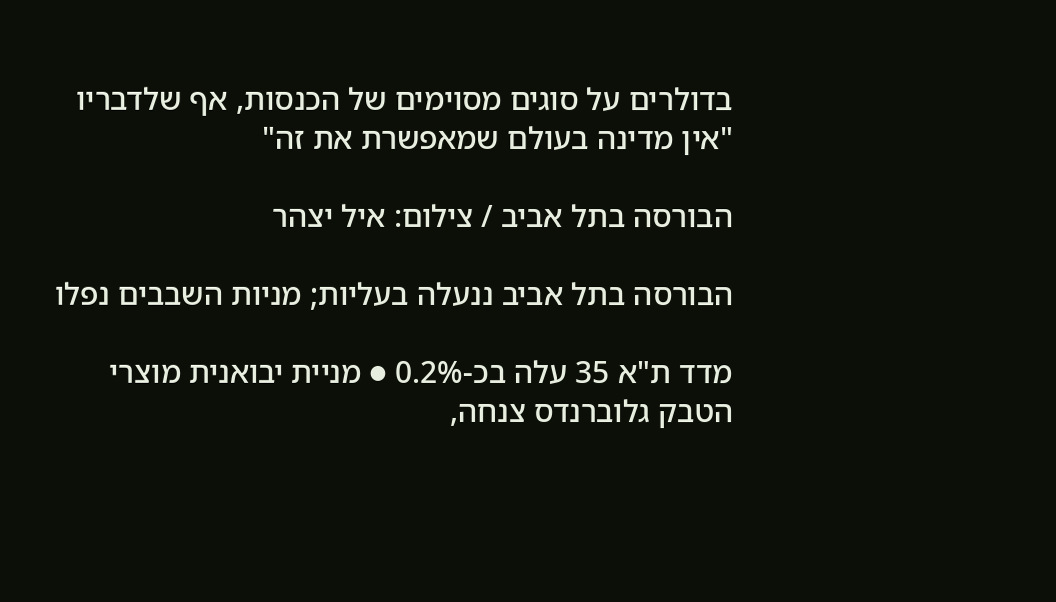בדולרים על סוגים מסוימים של הכנסות, אף שלדבריו "אין מדינה בעולם שמאפשרת את זה"

הבורסה בתל אביב / צילום: איל יצהר

הבורסה בתל אביב ננעלה בעליות; מניות השבבים נפלו

מדד ת"א 35 עלה בכ-0.2% ● מניית יבואנית מוצרי הטבק גלוברנדס צנחה,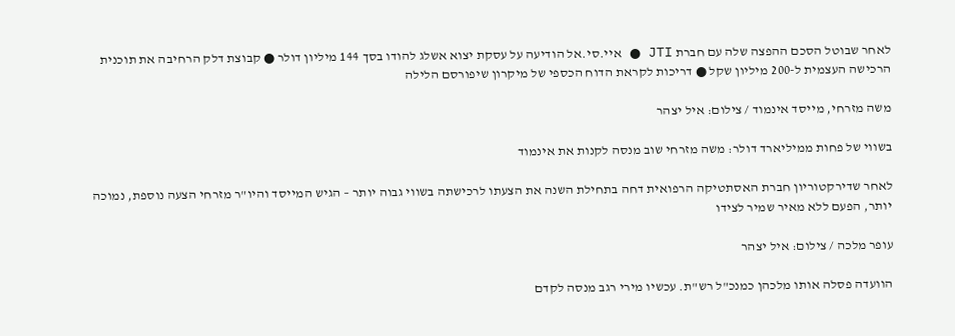לאחר שבוטל הסכם ההפצה שלה עם חברת JTI ● איי.סי.אל הודיעה על עסקת יצוא אשלג להודו בסך 144 מיליון דולר ● קבוצת דלק הרחיבה את תוכנית הרכישה העצמית ל-200 מיליון שקל ● דריכות לקראת הדוח הכספי של מיקרון שיפורסם הלילה

משה מזרחי, מייסד אינמוד / צילום: איל יצהר

בשווי של פחות ממיליארד דולר: משה מזרחי שוב מנסה לקנות את אינמוד

לאחר שדירקטוריון חברת האסתטיקה הרפואית דחה בתחילת השנה את הצעתו לרכישתה בשווי גבוה יותר – הגיש המייסד והיו"ר מזרחי הצעה נוספת, נמוכה יותר, הפעם ללא מאיר שמיר לצידו

עופר מלכה / צילום: איל יצהר

הוועדה פסלה אותו מלכהן כמנכ"ל רש"ת. עכשיו מירי רגב מנסה לקדם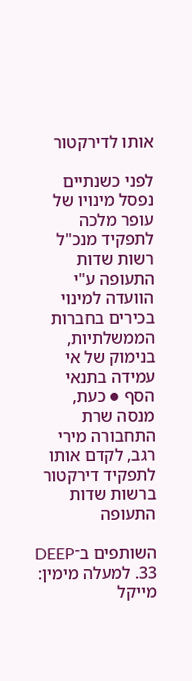אותו לדירקטור

לפני כשנתיים נפסל מינויו של עופר מלכה לתפקיד מנכ"ל רשות שדות התעופה ע"י הוועדה למינוי בכירים בחברות הממשלתיות, בנימוק של אי עמידה בתנאי הסף ● כעת, מנסה שרת התחבורה מירי רגב, לקדם אותו לתפקיד דירקטור ברשות שדות התעופה

השותפים ב־DEEP 33. למעלה מימין: מייקל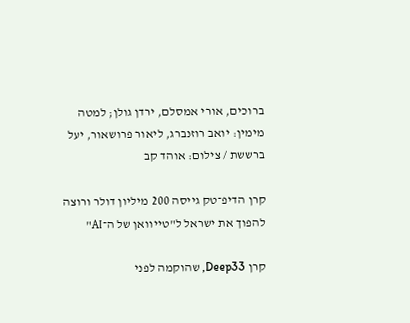ברוכים, אורי אמסלם, ירדן גולן; למטה מימין: יואב רוזנברג, ליאור פרושאור, יעל ברששת / צילום: אוהד קב

קרן הדיפ־טק גייסה 200 מיליון דולר ורוצה להפוך את ישראל ל"טייוואן של ה־AI"

קרן Deep33, שהוקמה לפני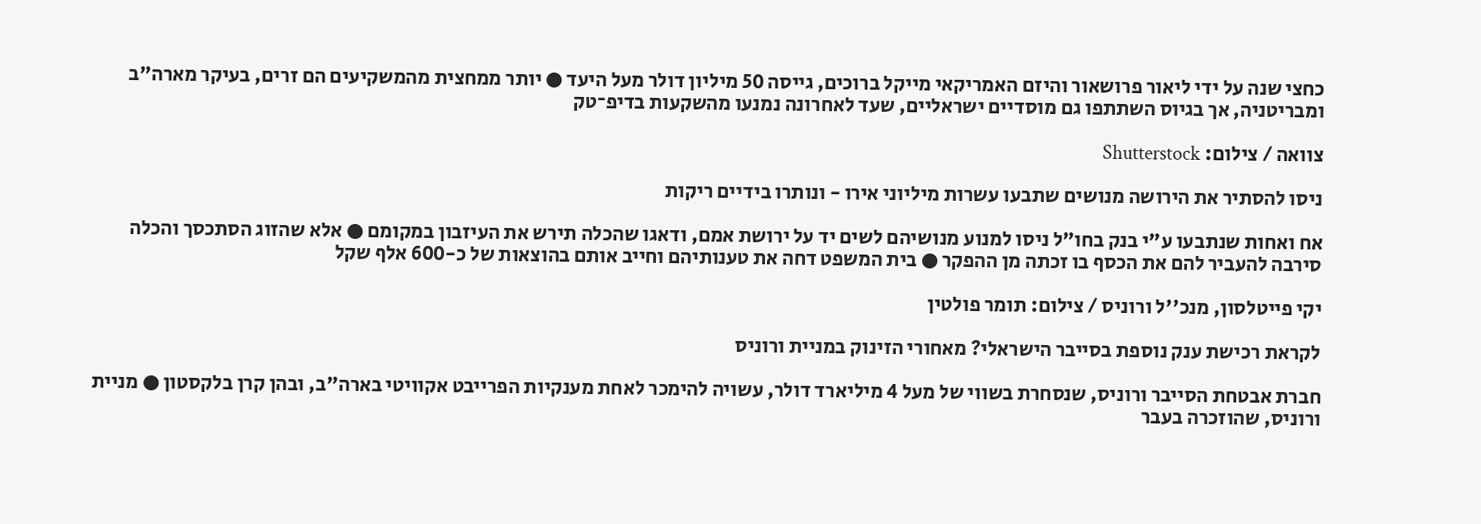כחצי שנה על ידי ליאור פרושאור והיזם האמריקאי מייקל ברוכים, גייסה 50 מיליון דולר מעל היעד ● יותר ממחצית מהמשקיעים הם זרים, בעיקר מארה"ב ומבריטניה, אך בגיוס השתתפו גם מוסדיים ישראליים, שעד לאחרונה נמנעו מהשקעות בדיפ־טק

צוואה / צילום: Shutterstock

ניסו להסתיר את הירושה מנושים שתבעו עשרות מיליוני אירו - ונותרו בידיים ריקות

אח ואחות שנתבעו ע"י בנק בחו"ל ניסו למנוע מנושיהם לשים יד על ירושת אמם, ודאגו שהכלה תירש את העיזבון במקומם ● אלא שהזוג הסתכסך והכלה סירבה להעביר להם את הכסף בו זכתה מן ההפקר ● בית המשפט דחה את טענותיהם וחייב אותם בהוצאות של כ-600 אלף שקל

יקי פייטלסון, מנכ''ל ורוניס / צילום: תומר פולטין

לקראת רכישת ענק נוספת בסייבר הישראלי? מאחורי הזינוק במניית ורוניס

חברת אבטחת הסייבר ורוניס, שנסחרת בשווי של מעל 4 מיליארד דולר, עשויה להימכר לאחת מענקיות הפרייבט אקוויטי בארה"ב, ובהן קרן בלקסטון ● מניית ורוניס, שהוזכרה בעבר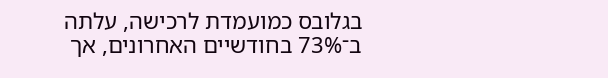בגלובס כמועמדת לרכישה, עלתה ב־73% בחודשיים האחרונים, אך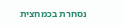נסחרת בכמחצית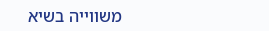משווייה בשיא